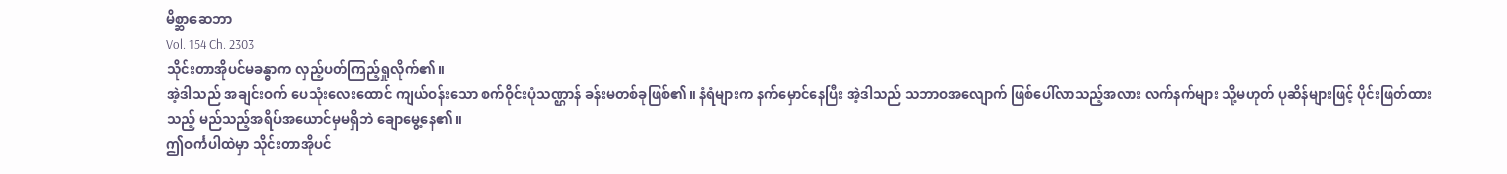မိစ္ဆာဆေဘာ
Vol. 154 Ch. 2303
သိုင်းတာအိုပင်မခန္ဓာက လှည့်ပတ်ကြည့်ရှုလိုက်၏။
အဲ့ဒါသည် အချင်းဝက် ပေသုံးလေးထောင် ကျယ်ဝန်းသော စက်ဝိုင်းပုံသဏ္ဌာန် ခန်းမတစ်ခုဖြစ်၏။ နံရံများက နက်မှောင်နေပြီး အဲ့ဒါသည် သဘာဝအလျောက် ဖြစ်ပေါ်လာသည့်အလား လက်နက်များ သို့မဟုတ် ပုဆိန်များဖြင့် ပိုင်းဖြတ်ထားသည့် မည်သည့်အရိပ်အယောင်မှမရှိဘဲ ချောမွေ့နေ၏။
ဤဝင်္ကပါထဲမှာ သိုင်းတာအိုပင်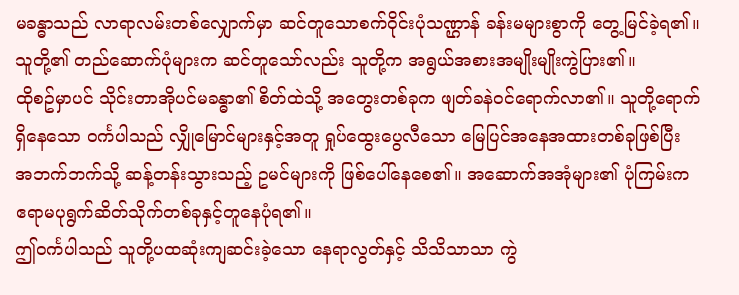မခန္ဓာသည် လာရာလမ်းတစ်လျှောက်မှာ ဆင်တူသောစက်ဝိုင်းပုံသဏ္ဌာန် ခန်းမများစွာကို တွေ့မြင်ခဲ့ရ၏။ သူတို့၏ တည်ဆောက်ပုံများက ဆင်တူသော်လည်း သူတို့က အရွယ်အစားအမျိုးမျိုးကွဲပြား၏။
ထိုစဥ်မှာပင် သိုင်းတာအိုပင်မခန္ဓာ၏ စိတ်ထဲသို့ အတွေးတစ်ခုက ဖျတ်ခနဲဝင်ရောက်လာ၏။ သူတို့ရောက်ရှိနေသော ဝင်္ကပါသည် လျှိုမြောင်များနှင့်အတူ ရှုပ်ထွေးပွေလီသော မြေပြင်အနေအထားတစ်ခုဖြစ်ပြီး အဘက်ဘက်သို့ ဆန့်တန်းသွားသည့် ဥမင်များကို ဖြစ်ပေါ်နေစေ၏။ အဆောက်အအုံများ၏ ပုံကြမ်းက ဧရာမပုရွက်ဆိတ်သိုက်တစ်ခုနှင့်တူနေပုံရ၏။
ဤဝင်္ကပါသည် သူတို့ပထဆုံးကျဆင်းခဲ့သော နေရာလွတ်နှင့် သိသိသာသာ ကွဲ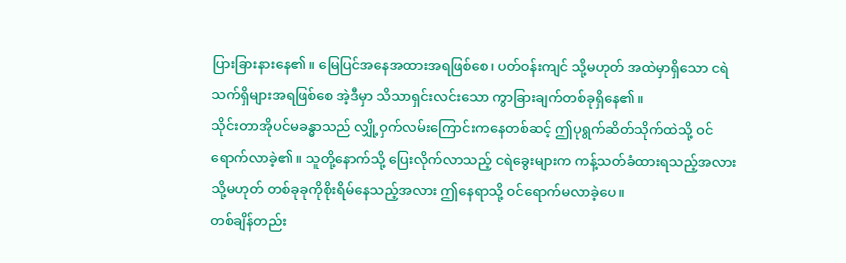ပြားခြားနားနေ၏။ မြေပြင်အနေအထားအရဖြစ်စေ၊ ပတ်ဝန်းကျင် သို့မဟုတ် အထဲမှာရှိသော ငရဲသက်ရှိများအရဖြစ်စေ အဲ့ဒီမှာ သိသာရှင်းလင်းသော ကွာခြားချက်တစ်ခုရှိနေ၏။
သိုင်းတာအိုပင်မခန္ဓာသည် လျှို့ဝှက်လမ်းကြောင်းကနေတစ်ဆင့် ဤပုရွက်ဆိတ်သိုက်ထဲသို့ ဝင်ရောက်လာခဲ့၏။ သူတို့နောက်သို့ ပြေးလိုက်လာသည့် ငရဲခွေးများက ကန့်သတ်ခံထားရသည့်အလား သို့မဟုတ် တစ်ခုခုကိုစိုးရိမ်နေသည့်အလား ဤနေရာသို့ ဝင်ရောက်မလာခဲ့ပေ။
တစ်ချိန်တည်း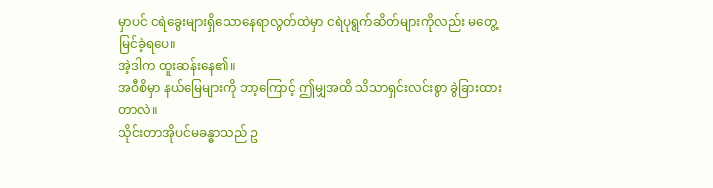မှာပင် ငရဲခွေးများရှိသောနေရာလွတ်ထဲမှာ ငရဲပုရွက်ဆိတ်များကိုလည်း မတွေ့မြင်ခဲ့ရပေ။
အဲ့ဒါက ထူးဆန်းနေ၏။
အဝီစိမှာ နယ်မြေများကို ဘာ့ကြောင့် ဤမျှအထိ သိသာရှင်းလင်းစွာ ခွဲခြားထားတာလဲ။
သိုင်းတာအိုပင်မခန္ဓာသည် ဥ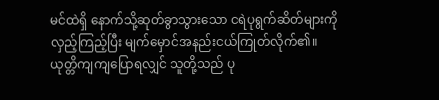မင်ထဲရှိ နောက်သို့ဆုတ်ခွာသွားသော ငရဲပုရွက်ဆိတ်များကို လှည့်ကြည့်ပြီး မျက်မှောင်အနည်းငယ်ကြုတ်လိုက်၏။
ယုတ္တိကျကျပြောရလျှင် သူတို့သည် ပု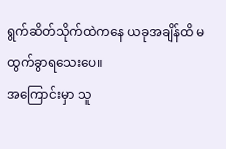ရွက်ဆိတ်သိုက်ထဲကနေ ယခုအချိန်ထိ မထွက်ခွာရသေးပေ။
အကြောင်းမှာ သူ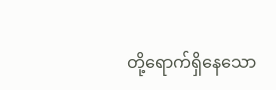တို့ရောက်ရှိနေသော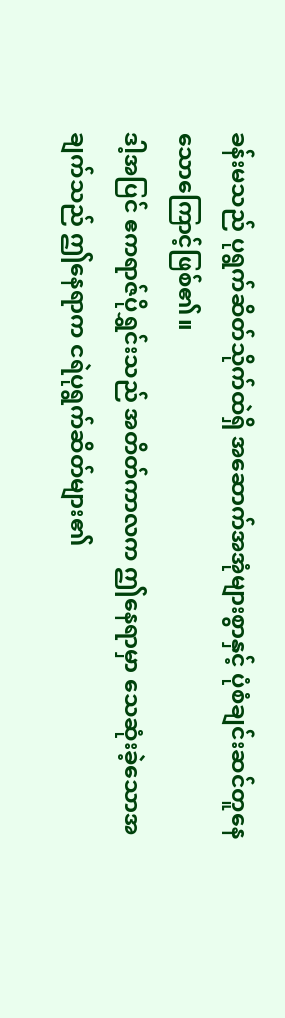ခန်းမသည် ပုရွက်ဆိတ်သိုက်ထဲရှိ အဆောက်အအုံများစွာနှင့် ပုံစံချင်းဆင်တူနေသောကြောင့်ဖြစ်၏။
ဒါ့အပြင် ဧကရာဇ်ပိုရွှင်းသည် အတိတ်ကာလက ဤနေရာမှာ သေဆုံးခဲ့သောအချက်သည် ဤနေရာက ငရဲပုရွက်ဆိတ်များ၏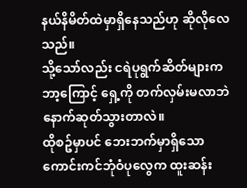နယ်နိမိတ်ထဲမှာရှိနေသည်ဟု ဆိုလိုလေသည်။
သို့သော်လည်း ငရဲပုရွက်ဆိတ်များက ဘာ့ကြောင့် ရှေ့ကို တက်လှမ်းမလာဘဲ နောက်ဆုတ်သွားတာလဲ။
ထိုစဥ်မှာပင် ဘေးဘက်မှာရှိသော ကောင်းကင်ဘုံဝံပုလွေက ထူးဆန်း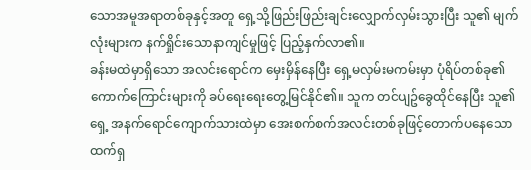သောအမူအရာတစ်ခုနှင့်အတူ ရှေ့သို့ဖြည်းဖြည်းချင်းလျှောက်လှမ်းသွားပြီး သူ၏ မျက်လုံးများက နက်ရှိုင်းသောနာကျင်မှုဖြင့် ပြည့်နှက်လာ၏။
ခန်းမထဲမှာရှိသော အလင်းရောင်က မှေးမှိန်နေပြီး ရှေ့မလှမ်းမကမ်းမှာ ပုံရိပ်တစ်ခု၏ ကောက်ကြောင်းများကို ခပ်ရေးရေးတွေ့မြင်နိုင်၏။ သူက တင်ပျဥ်ခွေထိုင်နေပြီး သူ၏ရှေ့ အနက်ရောင်ကျောက်သားထဲမှာ အေးစက်စက်အလင်းတစ်ခုဖြင့်တောက်ပနေသော ထက်ရှ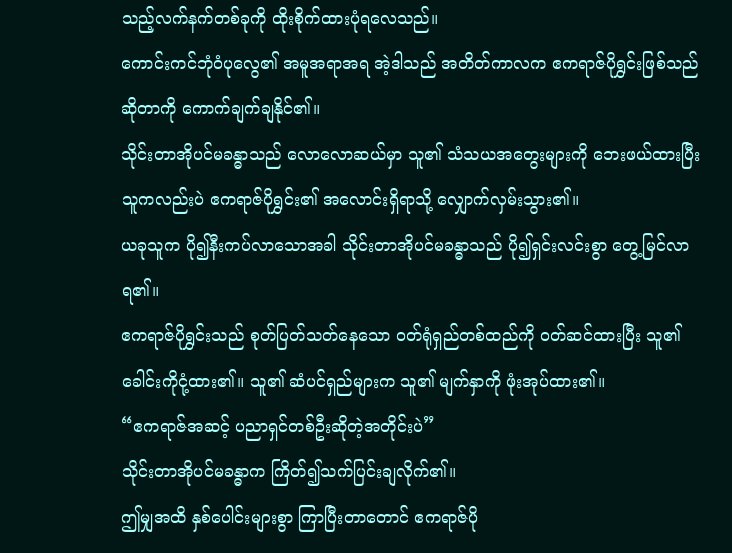သည့်လက်နက်တစ်ခုကို ထိုးစိုက်ထားပုံရလေသည်။
ကောင်းကင်ဘုံဝံပုလွေ၏ အမူအရာအရ အဲ့ဒါသည် အတိတ်ကာလက ဧကရာဇ်ပိုရွှင်းဖြစ်သည်ဆိုတာကို ကောက်ချက်ချနိုင်၏။
သိုင်းတာအိုပင်မခန္ဓာသည် လောလောဆယ်မှာ သူ၏ သံသယအတွေးများကို ဘေးဖယ်ထားပြီး သူကလည်းပဲ ဧကရာဇ်ပိုရွှင်း၏ အလောင်းရှိရာသို့ လျှောက်လှမ်းသွား၏။
ယခုသူက ပို၍နီးကပ်လာသောအခါ သိုင်းတာအိုပင်မခန္ဓာသည် ပို၍ရှင်းလင်းစွာ တွေ့မြင်လာရ၏။
ဧကရာဇ်ပိုရွှင်းသည် စုတ်ပြတ်သတ်နေသော ဝတ်ရုံရှည်တစ်ထည်ကို ဝတ်ဆင်ထားပြီး သူ၏ခေါင်းကိုငုံ့ထား၏။ သူ၏ ဆံပင်ရှည်များက သူ၏ မျက်နှာကို ဖုံးအုပ်ထား၏။
“ဧကရာဇ်အဆင့် ပညာရှင်တစ်ဦးဆိုတဲ့အတိုင်းပဲ”
သိုင်းတာအိုပင်မခန္ဓာက ကြိတ်၍သက်ပြင်းချလိုက်၏။
ဤမျှအထိ နှစ်ပေါင်းများစွာ ကြာပြီးတာတောင် ဧကရာဇ်ပို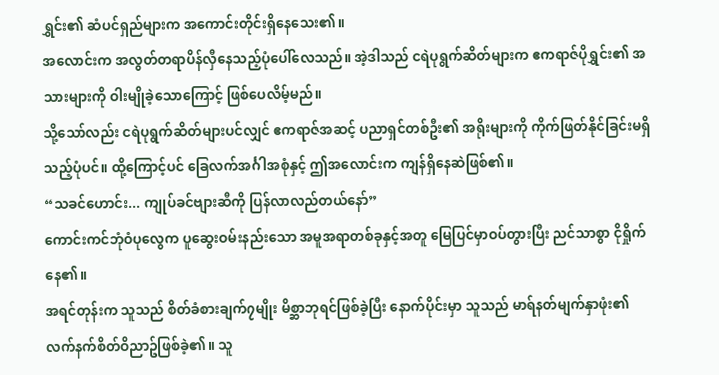ရွှင်း၏ ဆံပင်ရှည်များက အကောင်းတိုင်းရှိနေသေး၏။
အလောင်းက အလွတ်တရာပိန်လှီနေသည့်ပုံပေါ်လေသည်။ အဲ့ဒါသည် ငရဲပုရွက်ဆိတ်များက ဧကရာဇ်ပိုရွှင်း၏ အသားများကို ဝါးမျိုခဲ့သောကြောင့် ဖြစ်ပေလိမ့်မည်။
သို့သော်လည်း ငရဲပုရွက်ဆိတ်များပင်လျှင် ဧကရာဇ်အဆင့် ပညာရှင်တစ်ဦး၏ အရိုးများကို ကိုက်ဖြတ်နိုင်ခြင်းမရှိသည့်ပုံပင်။ ထို့ကြောင့်ပင် ခြေလက်အင်္ဂါအစုံနှင့် ဤအလောင်းက ကျန်ရှိနေဆဲဖြစ်၏။
“သခင်ဟောင်း... ကျုပ်ခင်ဗျားဆီကို ပြန်လာလည်တယ်နော်”
ကောင်းကင်ဘုံဝံပုလွေက ပူဆွေးဝမ်းနည်းသော အမူအရာတစ်ခုနှင့်အတူ မြေပြင်မှာဝပ်တွားပြီး ညင်သာစွာ ငိုရှိုက်နေ၏။
အရင်တုန်းက သူသည် စိတ်ခံစားချက်၇မျိုး မိစ္ဆာဘုရင်ဖြစ်ခဲ့ပြီး နောက်ပိုင်းမှာ သူသည် မာရ်နတ်မျက်နှာဖုံး၏ လက်နက်စိတ်ဝိညာဥ်ဖြစ်ခဲ့၏။ သူ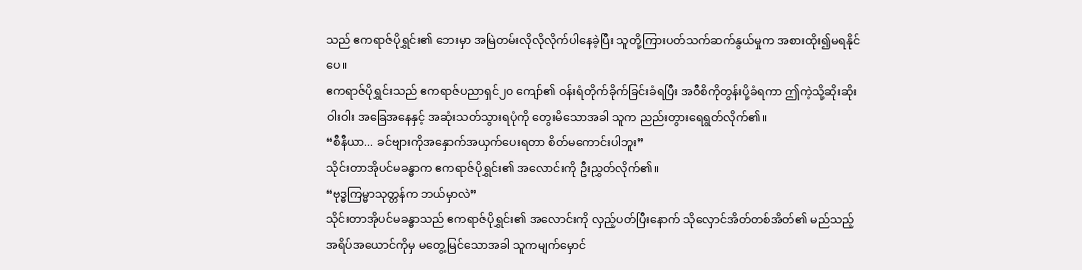သည် ဧကရာဇ်ပိုရွှင်း၏ ဘေးမှာ အမြဲတမ်းလိုလိုလိုက်ပါနေခဲ့ပြီး သူတို့ကြားပတ်သက်ဆက်နွယ်မှုက အစားထိုး၍မရနိုင်ပေ။
ဧကရာဇ်ပိုရွှင်းသည် ဧကရာဇ်ပညာရှင်၂၀ ကျော်၏ ဝန်းရံတိုက်ခိုက်ခြင်းခံရပြီး အဝီစိကိုတွန်းပို့ခံရကာ ဤကဲ့သို့ဆိုးဆိုးဝါးဝါး အခြေအနေနှင့် အဆုံးသတ်သွားရပုံကို တွေးမိသောအခါ သူက ညည်းတွားရေရွတ်လိုက်၏။
“စီနီယာ... ခင်ဗျားကိုအနှောက်အယှက်ပေးရတာ စိတ်မကောင်းပါဘူး”
သိုင်းတာအိုပင်မခန္ဓာက ဧကရာဇ်ပိုရွှင်း၏ အလောင်းကို ဦးညွှတ်လိုက်၏။
“ဗုဒ္ဓကြမ္မာသုတ္တန်က ဘယ်မှာလဲ”
သိုင်းတာအိုပင်မခန္ဓာသည် ဧကရာဇ်ပိုရွှင်း၏ အလောင်းကို လှည့်ပတ်ပြီးနောက် သိုလှောင်အိတ်တစ်အိတ်၏ မည်သည့်အရိပ်အယောင်ကိုမှ မတွေ့မြင်သောအခါ သူကမျက်မှောင်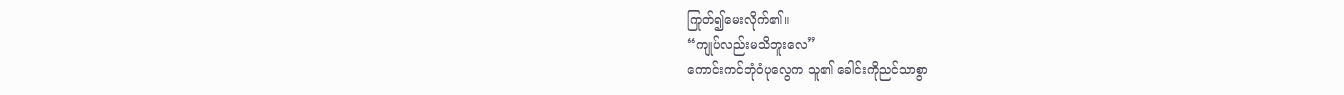ကြုတ်၍မေးလိုက်၏။
“ကျုပ်လည်းမသိဘူးလေ”
ကောင်းကင်ဘုံဝံပုလွေက သူ၏ ခေါင်းကိုညင်သာစွာ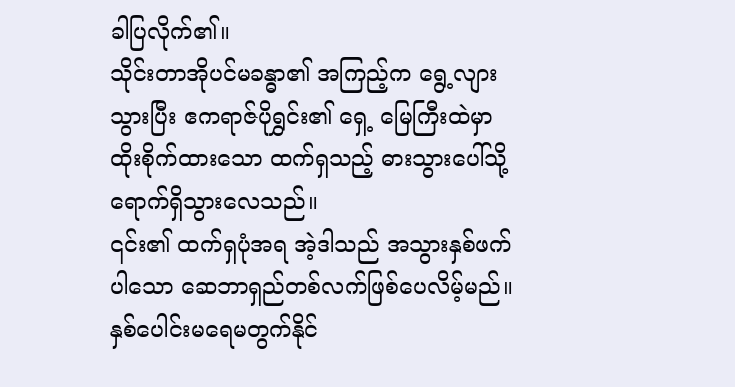ခါပြလိုက်၏။
သိုင်းတာအိုပင်မခန္ဓာ၏ အကြည့်က ရွေ့လျားသွားပြီး ဧကရာဇ်ပိုရွှင်း၏ ရှေ့ မြေကြီးထဲမှာ ထိုးစိုက်ထားသော ထက်ရှသည့် ဓားသွားပေါ်သို့ ရောက်ရှိသွားလေသည်။
၎င်း၏ ထက်ရှပုံအရ အဲ့ဒါသည် အသွားနှစ်ဖက်ပါသော ဆေဘာရှည်တစ်လက်ဖြစ်ပေလိမ့်မည်။
နှစ်ပေါင်းမရေမတွက်နိုင်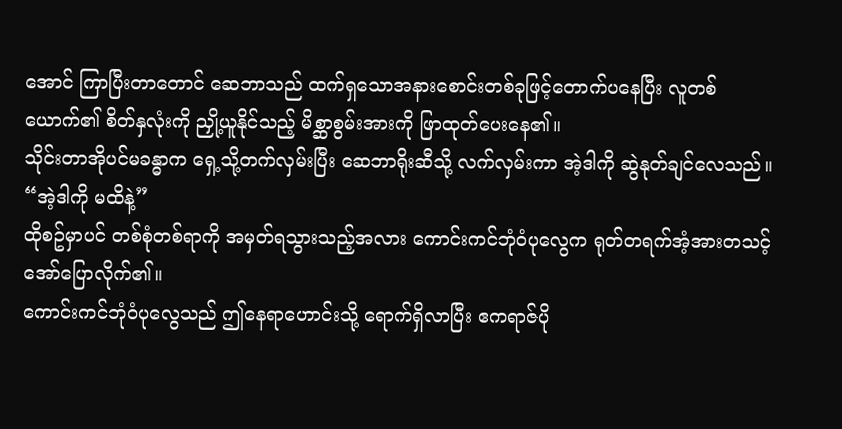အောင် ကြာပြီးတာတောင် ဆေဘာသည် ထက်ရှသောအနားစောင်းတစ်ခုဖြင့်တောက်ပနေပြီး လူတစ်ယောက်၏ စိတ်နှလုံးကို ညှို့ယူနိုင်သည့် မိစ္ဆာစွမ်းအားကို ဖြာထုတ်ပေးနေ၏။
သိုင်းတာအိုပင်မခန္ဓာက ရှေ့သို့တက်လှမ်းပြီး ဆေဘာရိုးဆီသို့ လက်လှမ်းကာ အဲ့ဒါကို ဆွဲနုတ်ချင်လေသည်။
“အဲ့ဒါကို မထိနဲ့”
ထိုစဥ်မှာပင် တစ်စုံတစ်ရာကို အမှတ်ရသွားသည့်အလား ကောင်းကင်ဘုံဝံပုလွေက ရုတ်တရက်အံ့အားတသင့်အော်ပြောလိုက်၏။
ကောင်းကင်ဘုံဝံပုလွေသည် ဤနေရာဟောင်းသို့ ရောက်ရှိလာပြီး ဧကရာဇ်ပို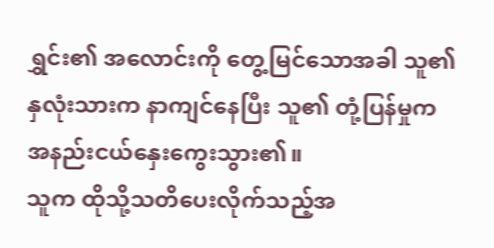ရွှင်း၏ အလောင်းကို တွေ့မြင်သောအခါ သူ၏ နှလုံးသားက နာကျင်နေပြီး သူ၏ တုံ့ပြန်မှုက အနည်းငယ်နှေးကွေးသွား၏။
သူက ထိုသို့သတိပေးလိုက်သည့်အ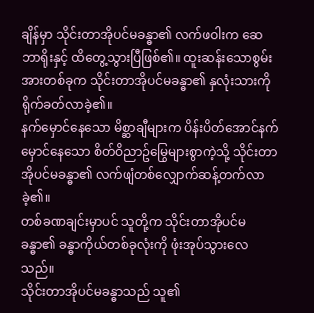ချိန်မှာ သိုင်းတာအိုပင်မခန္ဓာ၏ လက်ဖဝါးက ဆေဘာရိုးနှင့် ထိတွေ့သွားပြီဖြစ်၏။ ထူးဆန်းသောစွမ်းအားတစ်ခုက သိုင်းတာအိုပင်မခန္ဓာ၏ နှလုံးသားကို ရိုက်ခတ်လာခဲ့၏။
နက်မှောင်နေသော မိစ္ဆာချီများက ပိန်းပိတ်အောင်နက်မှောင်နေသော စိတ်ဝိညာဥ်မြွေများစွာကဲ့သို့ သိုင်းတာအိုပင်မခန္ဓာ၏ လက်ဖျံတစ်လျှောက်ဆန့်တက်လာခဲ့၏။
တစ်ခဏချင်းမှာပင် သူတို့က သိုင်းတာအိုပင်မခန္ဓာ၏ ခန္ဓာကိုယ်တစ်ခုလုံးကို ဖုံးအုပ်သွားလေသည်။
သိုင်းတာအိုပင်မခန္ဓာသည် သူ၏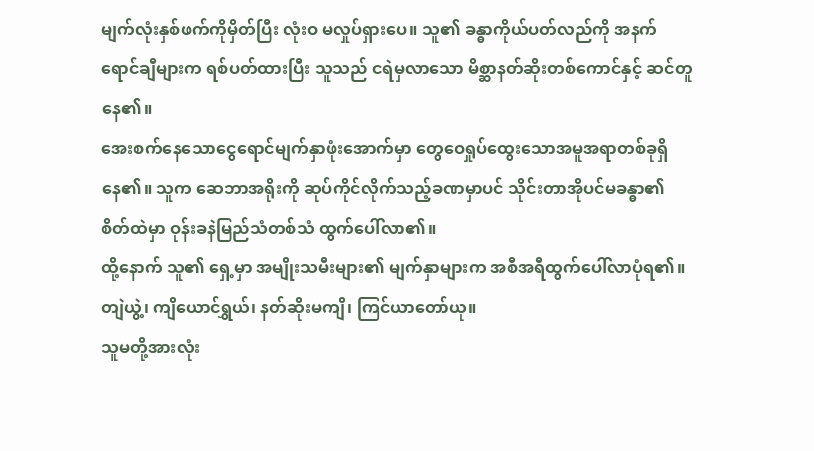မျက်လုံးနှစ်ဖက်ကိုမှိတ်ပြီး လုံးဝ မလှုပ်ရှားပေ။ သူ၏ ခန္ဓာကိုယ်ပတ်လည်ကို အနက်ရောင်ချီများက ရစ်ပတ်ထားပြီး သူသည် ငရဲမှလာသော မိစ္ဆာနတ်ဆိုးတစ်ကောင်နှင့် ဆင်တူနေ၏။
အေးစက်နေသောငွေရောင်မျက်နှာဖုံးအောက်မှာ တွေဝေရှုပ်ထွေးသောအမူအရာတစ်ခုရှိနေ၏။ သူက ဆေဘာအရိုးကို ဆုပ်ကိုင်လိုက်သည့်ခဏမှာပင် သိုင်းတာအိုပင်မခန္ဓာ၏ စိတ်ထဲမှာ ဝုန်းခနဲမြည်သံတစ်သံ ထွက်ပေါ်လာ၏။
ထို့နောက် သူ၏ ရှေ့မှာ အမျိုးသမီးများ၏ မျက်နှာများက အစီအရီထွက်ပေါ်လာပုံရ၏။ တျဲယွဲ့၊ ကျိယောင်ရွှယ်၊ နတ်ဆိုးမကျိ၊ ကြင်ယာတော်ယု။
သူမတို့အားလုံး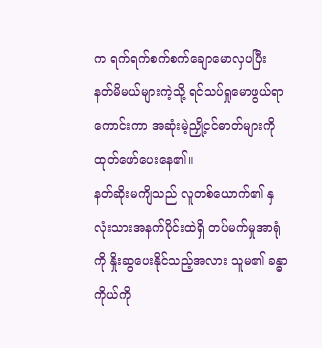က ရက်ရက်စက်စက်ချောမောလှပပြီး နတ်မိမယ်များကဲ့သို့ ရင်သပ်ရှုမောဖွယ်ရာကောင်းကာ အဆုံးမဲ့ညှို့ငင်ဓာတ်များကို ထုတ်ဖော်ပေးနေ၏။
နတ်ဆိုးမကျိသည် လူတစ်ယောက်၏ နှလုံးသားအနက်ပိုင်းထဲရှိ တပ်မက်မှုအာရုံကို နှိုးဆွပေးနိုင်သည့်အလား သူမ၏ ခန္ဓာကိုယ်ကို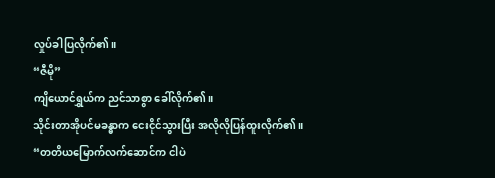လှုပ်ခါပြလိုက်၏။
“ဇီမို”
ကျိယောင်ရွှယ်က ညင်သာစွာ ခေါ်လိုက်၏။
သိုင်းတာအိုပင်မခန္ဓာက ငေးငိုင်သွားပြီး အလိုလိုပြန်ထူးလိုက်၏။
“တတိယမြောက်လက်ဆောင်က ငါပဲ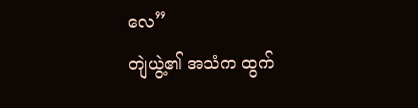လေ”
တျဲယွဲ့၏ အသံက ထွက်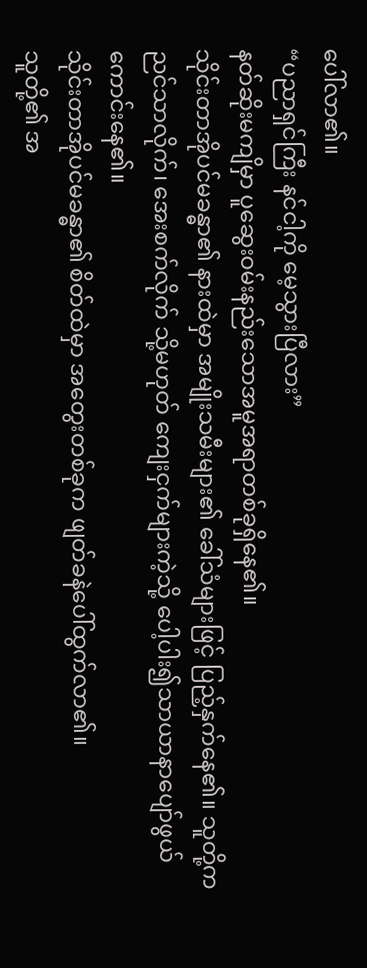ပေါ်လာ၏။
“ပညာရှင်ကြီး နင်ငါ့ကို မေ့သွားပြီလား”
နတ်ဆိုးမကျိမှာ ပူဆွေးဝမ်းနည်းသောအမူအရာတစ်ခုရှိနေ၏။
သိုင်းတာအိုပင်မခန္ဓာ၏ နားထဲမှာ အမျိုးသမီးများ၏ ခေါ်သံများဖြင့် ပြည့်နှက်နေ၏။ သူတို့က ညင်သာလိုက်၊ အေးစက်လိုက် သို့မဟုတ် ကျေးငှက်များကဲ့သို့ ပေါ့ပါး၍သာယာနာပျော်ဖွယ်ကောင်းနေ၏။
သိုင်းတာအိုပင်မခန္ဓာ၏ စိတ်ထဲမှာ အတွေးတစ်ခုက ဖျတ်ခနဲပေါ်ထွက်လာ၏။
သူတို့၏ အ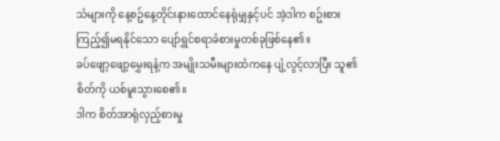သံများကို နေ့စဥ်နေ့တိုင်းနားထောင်နေရုံမျှနှင့်ပင် အဲ့ဒါက စဥ်းစားကြည့်၍မရနိုင်သော ပျော်ရွှင်စရာခံစားမှုတစ်ခုဖြစ်နေ၏။
ခပ်ဖျော့ဖျော့မွှေးရနံ့က အမျိုးသမီးများထံကနေ ပျံ့လွင့်လာပြီး သူ၏ စိတ်ကို ယစ်မူးသွားစေ၏။
ဒါက စိတ်အာရုံလှည့်စားမှု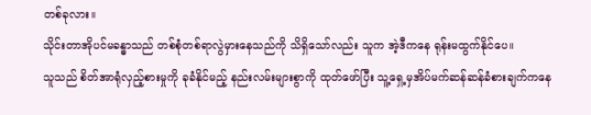တစ်ခုလား။
သိုင်းတာအိုပင်မခန္ဓာသည် တစ်စုံတစ်ရာလွဲမှားနေသည်ကို သိရှိသော်လည်း သူက အဲ့ဒီကနေ ရုန်းမထွက်နိုင်ပေ။
သူသည် စိတ်အာရုံလှည့်စားမှုကို ခုခံနိုင်မည့် နည်းလမ်းများစွာကို ထုတ်ဖော်ပြီး သူ့ရှေ့မှအိပ်မက်ဆန်ဆန်ခံစားချက်ကနေ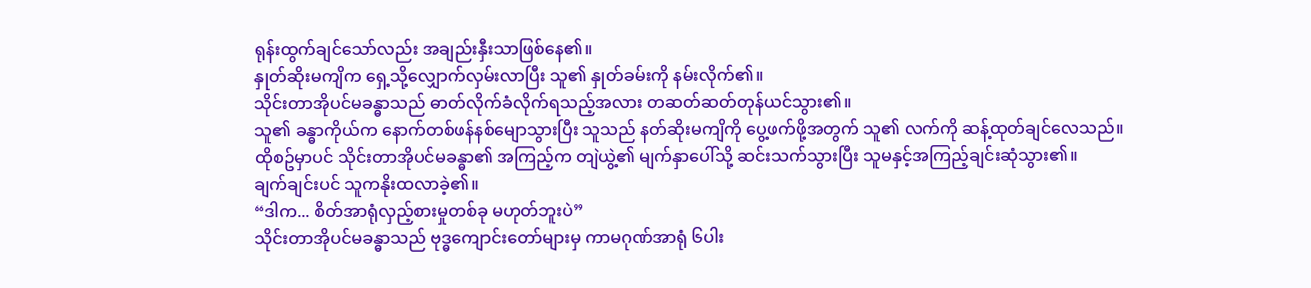ရုန်းထွက်ချင်သော်လည်း အချည်းနှီးသာဖြစ်နေ၏။
နှုတ်ဆိုးမကျိက ရှေ့သို့လျှောက်လှမ်းလာပြီး သူ၏ နှုတ်ခမ်းကို နမ်းလိုက်၏။
သိုင်းတာအိုပင်မခန္ဓာသည် ဓာတ်လိုက်ခံလိုက်ရသည့်အလား တဆတ်ဆတ်တုန်ယင်သွား၏။
သူ၏ ခန္ဓာကိုယ်က နောက်တစ်ဖန်နစ်မျောသွားပြီး သူသည် နတ်ဆိုးမကျိကို ပွေ့ဖက်ဖို့အတွက် သူ၏ လက်ကို ဆန့်ထုတ်ချင်လေသည်။
ထိုစဥ်မှာပင် သိုင်းတာအိုပင်မခန္ဓာ၏ အကြည့်က တျဲယွဲ့၏ မျက်နှာပေါ်သို့ ဆင်းသက်သွားပြီး သူမနှင့်အကြည့်ချင်းဆုံသွား၏။
ချက်ချင်းပင် သူကနိုးထလာခဲ့၏။
“ဒါက... စိတ်အာရုံလှည့်စားမှုတစ်ခု မဟုတ်ဘူးပဲ”
သိုင်းတာအိုပင်မခန္ဓာသည် ဗုဒ္ဓကျောင်းတော်များမှ ကာမဂုဏ်အာရုံ ၆ပါး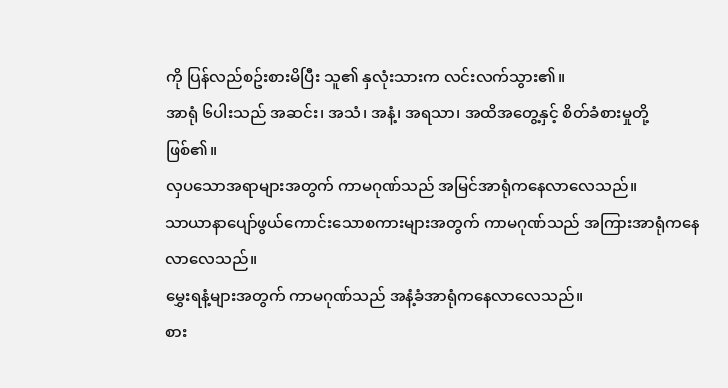ကို ပြန်လည်စဥ်းစားမိပြီး သူ၏ နှလုံးသားက လင်းလက်သွား၏။
အာရုံ ၆ပါးသည် အဆင်း၊ အသံ၊ အနံ့၊ အရသာ၊ အထိအတွေ့နှင့် စိတ်ခံစားမှုတို့ဖြစ်၏။
လှပသောအရာများအတွက် ကာမဂုဏ်သည် အမြင်အာရုံကနေလာလေသည်။
သာယာနာပျော်ဖွယ်ကောင်းသောစကားများအတွက် ကာမဂုဏ်သည် အကြားအာရုံကနေလာလေသည်။
မွှေးရနံ့များအတွက် ကာမဂုဏ်သည် အနံ့ခံအာရုံကနေလာလေသည်။
စား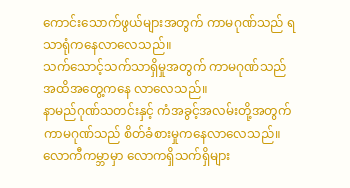ကောင်းသောက်ဖွယ်များအတွက် ကာမဂုဏ်သည် ရသာရုံကနေလာလေသည်။
သက်သောင့်သက်သာရှိမှုအတွက် ကာမဂုဏ်သည် အထိအတွေ့ကနေ လာလေသည်။
နာမည်ဂုဏ်သတင်းနှင့် ကံအခွင့်အလမ်းတို့အတွက် ကာမဂုဏ်သည် စိတ်ခံစားမှုကနေလာလေသည်။
လောကီကမ္ဘာမှာ လောကရှိသက်ရှိများ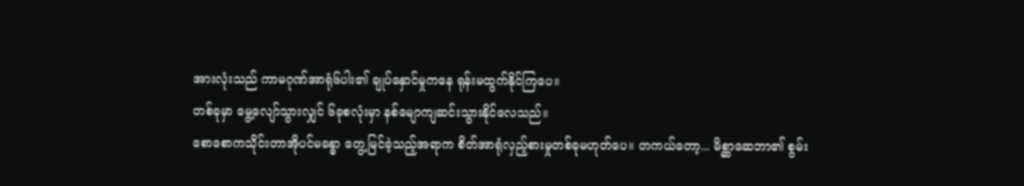အားလုံးသည် ကာမဂုဏ်အာရုံ၆ပါး၏ ချုပ်နှောင်မှုကနေ ရုန်းမထွက်နိုင်ကြပေ။
တစ်ခုမှာ မွေ့လျော်သွားလျှင် ၆ခုစလုံးမှာ နစ်မျောကျဆင်းသွားနိုင်လေသည်။
စောစောကသိုင်းတာအိုပင်မခန္ဓာ တွေ့မြင်ခဲ့သည့်အရာက စိတ်အာရုံလှည့်စားမှုတစ်ခုမဟုတ်ပေ။ တကယ်တော့... မိစ္ဆာဆေဘာ၏ စွမ်း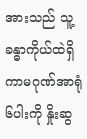အားသည် သူ့ခန္ဓာကိုယ်ထဲရှိ ကာမဂုဏ်အာရုံ ၆ပါးကို နှိုးဆွ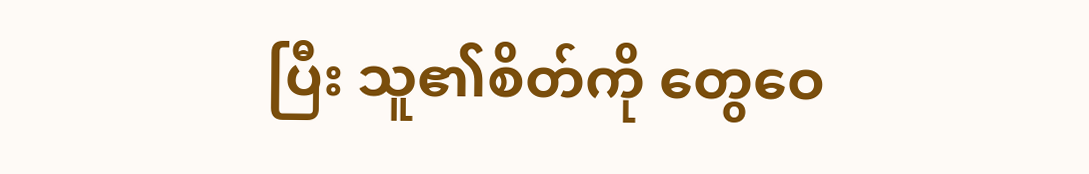ပြီး သူ၏စိတ်ကို တွေဝေ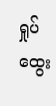ရှုပ်ထွေး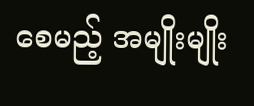စေမည့် အမျိုးမျိုး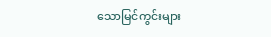သောမြင်ကွင်းများ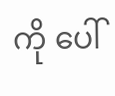ကို ပေါ်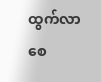ထွက်လာစေ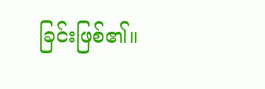ခြင်းဖြစ်၏။